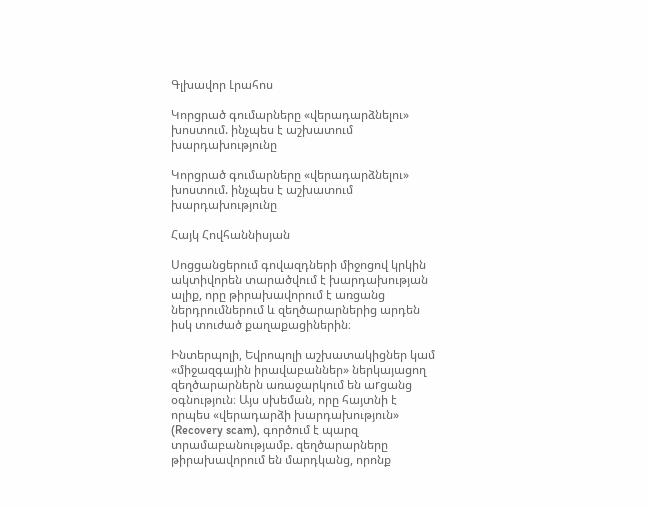Գլխավոր Լրահոս

Կորցրած գումարները «վերադարձնելու» խոստում. ինչպես է աշխատում խարդախությունը

Կորցրած գումարները «վերադարձնելու» խոստում. ինչպես է աշխատում խարդախությունը

Հայկ Հովհաննիսյան

Սոցցանցերում գովազդների միջոցով կրկին ակտիվորեն տարածվում է խարդախության ալիք, որը թիրախավորում է առցանց ներդրումներում և զեղծարարներից արդեն իսկ տուժած քաղաքացիներին։

Ինտերպոլի, Եվրոպոլի աշխատակիցներ կամ «միջազգային իրավաբաններ» ներկայացող զեղծարարներն առաջարկում են աrցանց օգնություն։ Այս սխեման, որը հայտնի է որպես «վերադարձի խարդախություն» (Recovery scam), գործում է պարզ տրամաբանությամբ. զեղծարարները թիրախավորում են մարդկանց, որոնք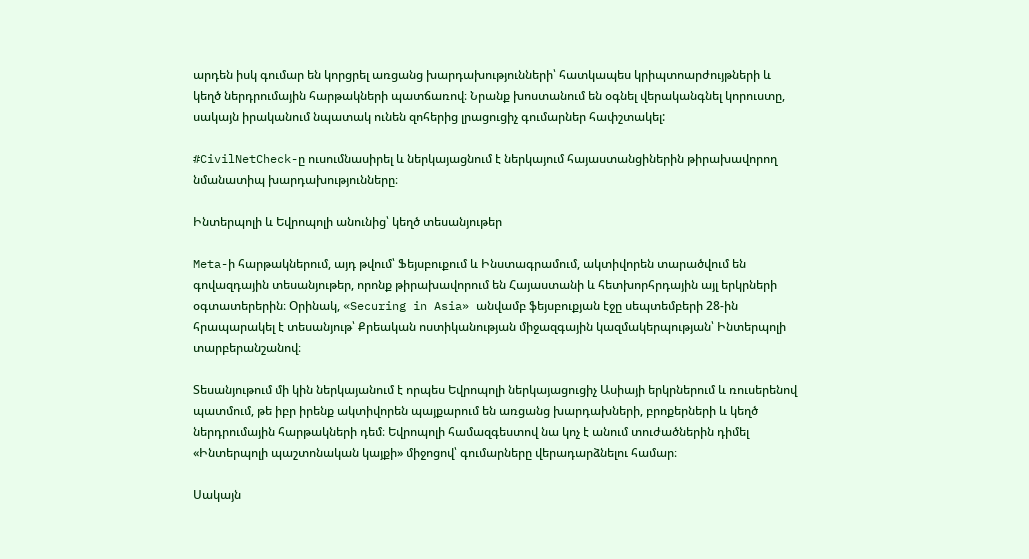արդեն իսկ գումար են կորցրել առցանց խարդախությունների՝ հատկապես կրիպտոարժույթների և կեղծ ներդրումային հարթակների պատճառով։ Նրանք խոստանում են օգնել վերականգնել կորուստը, սակայն իրականում նպատակ ունեն զոհերից լրացուցիչ գումարներ հափշտակել:

#CivilNetCheck-ը ուսումնասիրել և ներկայացնում է ներկայում հայաստանցիներին թիրախավորող նմանատիպ խարդախությունները։

Ինտերպոլի և Եվրոպոլի անունից՝ կեղծ տեսանյութեր

Meta-ի հարթակներում, այդ թվում՝ Ֆեյսբուքում և Ինստագրամում, ակտիվորեն տարածվում են գովազդային տեսանյութեր, որոնք թիրախավորում են Հայաստանի և հետխորհրդային այլ երկրների օգտատերերին։ Օրինակ, «Securing in Asia» անվամբ ֆեյսբուքյան էջը սեպտեմբերի 28-ին հրապարակել է տեսանյութ՝ Քրեական ոստիկանության միջազգային կազմակերպության՝ Ինտերպոլի տարբերանշանով։

Տեսանյութում մի կին ներկայանում է որպես Եվրոպոլի ներկայացուցիչ Ասիայի երկրներում և ռուսերենով պատմում, թե իբր իրենք ակտիվորեն պայքարում են առցանց խարդախների, բրոքերների և կեղծ ներդրումային հարթակների դեմ։ Եվրոպոլի համազգեստով նա կոչ է անում տուժածներին դիմել «Ինտերպոլի պաշտոնական կայքի» միջոցով՝ գումարները վերադարձնելու համար։

Սակայն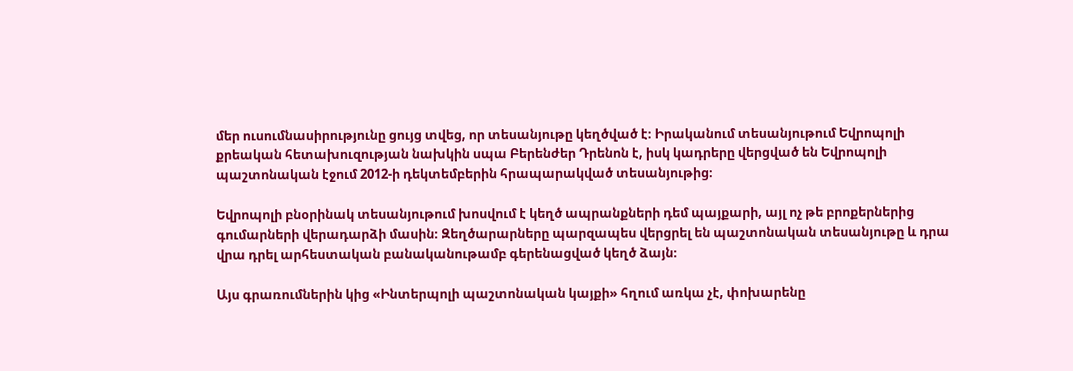մեր ուսումնասիրությունը ցույց տվեց, որ տեսանյութը կեղծված է։ Իրականում տեսանյութում Եվրոպոլի քրեական հետախուզության նախկին սպա Բերենժեր Դրենոն է, իսկ կադրերը վերցված են Եվրոպոլի պաշտոնական էջում 2012-ի դեկտեմբերին հրապարակված տեսանյութից։

Եվրոպոլի բնօրինակ տեսանյութում խոսվում է կեղծ ապրանքների դեմ պայքարի, այլ ոչ թե բրոքերներից գումարների վերադարձի մասին։ Զեղծարարները պարզապես վերցրել են պաշտոնական տեսանյութը և դրա վրա դրել արհեստական բանականութամբ գերենացված կեղծ ձայն։

Այս գրառումներին կից «Ինտերպոլի պաշտոնական կայքի» հղում առկա չէ, փոխարենը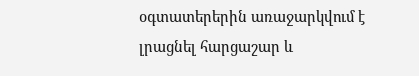օգտատերերին առաջարկվում է լրացնել հարցաշար և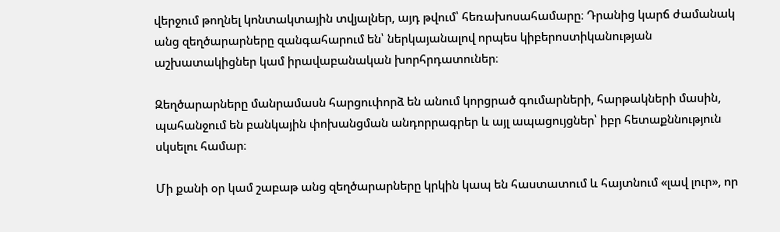վերջում թողնել կոնտակտային տվյալներ, այդ թվում՝ հեռախոսահամարը։ Դրանից կարճ ժամանակ անց զեղծարարները զանգահարում են՝ ներկայանալով որպես կիբերոստիկանության աշխատակիցներ կամ իրավաբանական խորհրդատուներ։

Զեղծարարները մանրամասն հարցուփորձ են անում կորցրած գումարների, հարթակների մասին, պահանջում են բանկային փոխանցման անդորրագրեր և այլ ապացույցներ՝ իբր հետաքննություն սկսելու համար։

Մի քանի օր կամ շաբաթ անց զեղծարարները կրկին կապ են հաստատում և հայտնում «լավ լուր», որ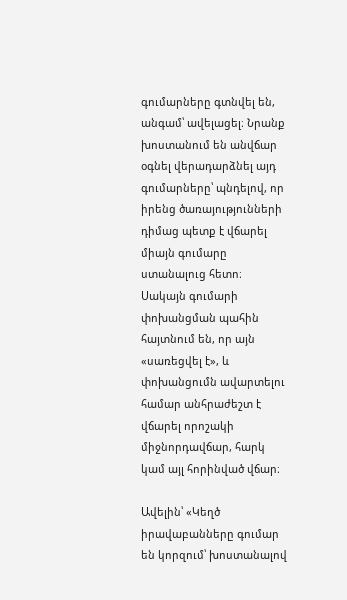գումարները գտնվել են, անգամ՝ ավելացել։ Նրանք խոստանում են անվճար օգնել վերադարձնել այդ գումարները՝ պնդելով, որ իրենց ծառայությունների դիմաց պետք է վճարել միայն գումարը ստանալուց հետո։ Սակայն գումարի փոխանցման պահին հայտնում են, որ այն «սառեցվել է», և փոխանցումն ավարտելու համար անհրաժեշտ է վճարել որոշակի միջնորդավճար, հարկ կամ այլ հորինված վճար։

Ավելին՝ «Կեղծ իրավաբանները գումար են կորզում՝ խոստանալով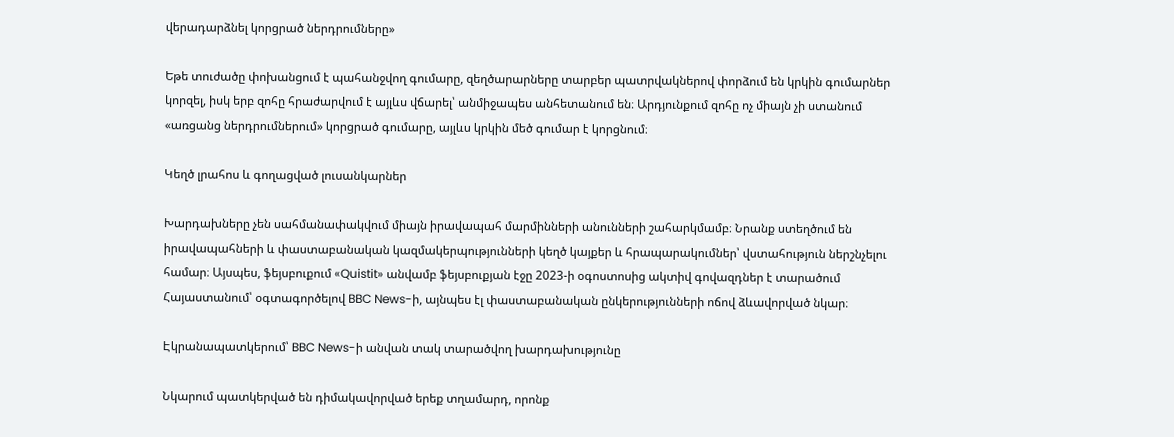վերադարձնել կորցրած ներդրումները»

Եթե տուժածը փոխանցում է պահանջվող գումարը, զեղծարարները տարբեր պատրվակներով փորձում են կրկին գումարներ կորզել, իսկ երբ զոհը հրաժարվում է այլևս վճարել՝ անմիջապես անհետանում են։ Արդյունքում զոհը ոչ միայն չի ստանում «առցանց ներդրումներում» կորցրած գումարը, այլևս կրկին մեծ գումար է կորցնում։

Կեղծ լրահոս և գողացված լուսանկարներ

Խարդախները չեն սահմանափակվում միայն իրավապահ մարմինների անունների շահարկմամբ։ Նրանք ստեղծում են իրավապահների և փաստաբանական կազմակերպությունների կեղծ կայքեր և հրապարակումներ՝ վստահություն ներշնչելու համար։ Այսպես, ֆեյսբուքում «Quistit» անվամբ ֆեյսբուքյան էջը 2023-ի օգոստոսից ակտիվ գովազդներ է տարածում Հայաստանում՝ օգտագործելով BBC News-ի, այնպես էլ փաստաբանական ընկերությունների ոճով ձևավորված նկար։

Էկրանապատկերում՝ BBC News-ի անվան տակ տարածվող խարդախությունը

Նկարում պատկերված են դիմակավորված երեք տղամարդ, որոնք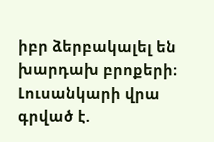իբր ձերբակալել են խարդախ բրոքերի։ Լուսանկարի վրա գրված է.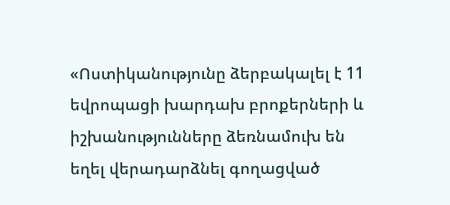«Ոստիկանությունը ձերբակալել է 11 եվրոպացի խարդախ բրոքերների և իշխանությունները ձեռնամուխ են եղել վերադարձնել գողացված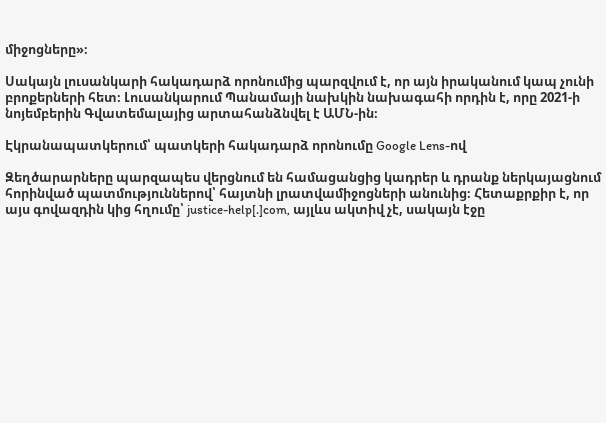միջոցները»։

Սակայն լուսանկարի հակադարձ որոնումից պարզվում է, որ այն իրականում կապ չունի բրոքերների հետ։ Լուսանկարում Պանամայի նախկին նախագահի որդին է, որը 2021-ի նոյեմբերին Գվատեմալայից արտահանձնվել է ԱՄՆ-ին։

Էկրանապատկերում՝ պատկերի հակադարձ որոնումը Google Lens-ով

Զեղծարարները պարզապես վերցնում են համացանցից կադրեր և դրանք ներկայացնում հորինված պատմություններով՝ հայտնի լրատվամիջոցների անունից։ Հետաքրքիր է, որ այս գովազդին կից հղումը՝ justice-help[.]com, այլևս ակտիվ չէ, սակայն էջը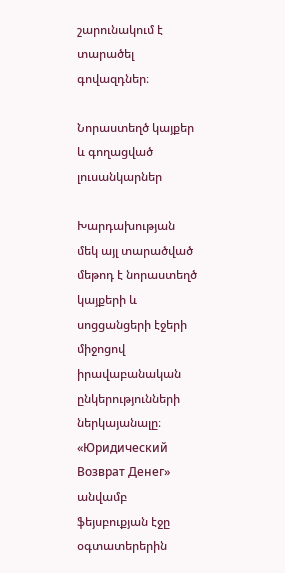շարունակում է տարածել գովազդներ։

Նորաստեղծ կայքեր և գողացված լուսանկարներ

Խարդախության մեկ այլ տարածված մեթոդ է նորաստեղծ կայքերի և սոցցանցերի էջերի միջոցով իրավաբանական ընկերությունների ներկայանալը։ «Юридический Возврат Денег» անվամբ ֆեյսբուքյան էջը օգտատերերին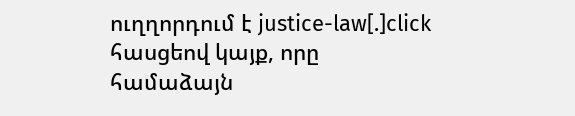ուղղորդում է justice-law[.]click հասցեով կայք, որը համաձայն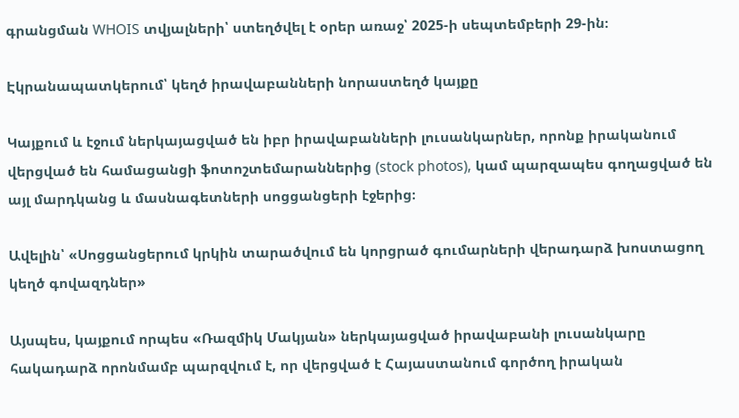գրանցման WHOIS տվյալների՝ ստեղծվել է օրեր առաջ՝ 2025-ի սեպտեմբերի 29-ին։

Էկրանապատկերում՝ կեղծ իրավաբանների նորաստեղծ կայքը

Կայքում և էջում ներկայացված են իբր իրավաբանների լուսանկարներ, որոնք իրականում վերցված են համացանցի ֆոտոշտեմարաններից (stock photos), կամ պարզապես գողացված են այլ մարդկանց և մասնագետների սոցցանցերի էջերից։

Ավելին՝ «Սոցցանցերում կրկին տարածվում են կորցրած գումարների վերադարձ խոստացող կեղծ գովազդներ»

Այսպես, կայքում որպես «Ռազմիկ Մակյան» ներկայացված իրավաբանի լուսանկարը հակադարձ որոնմամբ պարզվում է, որ վերցված է Հայաստանում գործող իրական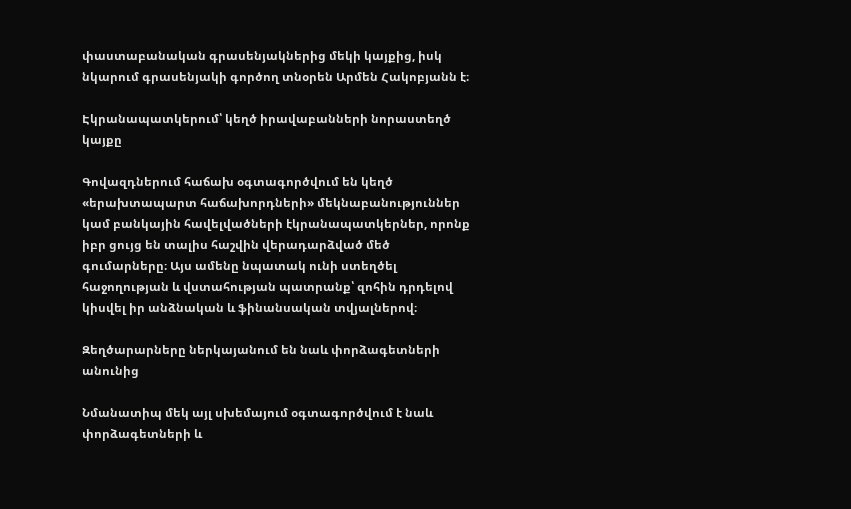փաստաբանական գրասենյակներից մեկի կայքից, իսկ նկարում գրասենյակի գործող տնօրեն Արմեն Հակոբյանն է։

Էկրանապատկերում՝ կեղծ իրավաբանների նորաստեղծ կայքը

Գովազդներում հաճախ օգտագործվում են կեղծ «երախտապարտ հաճախորդների» մեկնաբանություններ կամ բանկային հավելվածների էկրանապատկերներ, որոնք իբր ցույց են տալիս հաշվին վերադարձված մեծ գումարները։ Այս ամենը նպատակ ունի ստեղծել հաջողության և վստահության պատրանք՝ զոհին դրդելով կիսվել իր անձնական և ֆինանսական տվյալներով։

Զեղծարարները ներկայանում են նաև փորձագետների անունից

Նմանատիպ մեկ այլ սխեմայում օգտագործվում է նաև փորձագետների և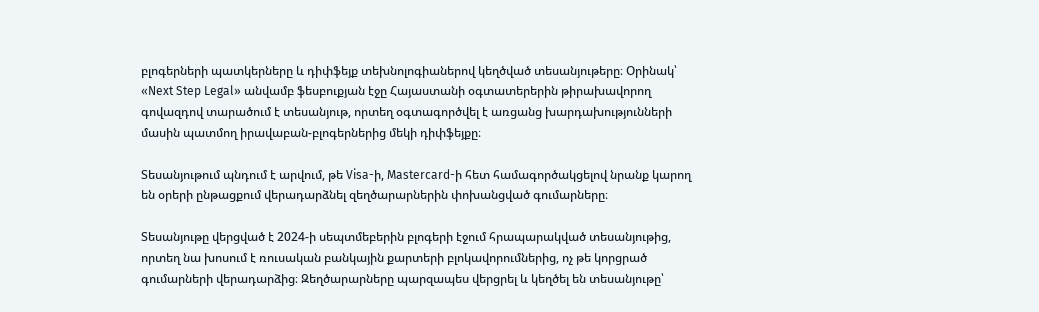բլոգերների պատկերները և դիփֆեյք տեխնոլոգիաներով կեղծված տեսանյութերը։ Օրինակ՝ «Next Step Legal» անվամբ ֆեսբուքյան էջը Հայաստանի օգտատերերին թիրախավորող գովազդով տարածում է տեսանյութ, որտեղ օգտագործվել է առցանց խարդախությունների մասին պատմող իրավաբան-բլոգերներից մեկի դիփֆեյքը։

Տեսանյութում պնդում է արվում, թե Visa-ի, Mastercard-ի հետ համագործակցելով նրանք կարող են օրերի ընթացքում վերադարձնել զեղծարարներին փոխանցված գումարները։

Տեսանյութը վերցված է 2024-ի սեպտմեբերին բլոգերի էջում հրապարակված տեսանյութից, որտեղ նա խոսում է ռուսական բանկային քարտերի բլոկավորումներից, ոչ թե կորցրած գումարների վերադարձից։ Զեղծարարները պարզապես վերցրել և կեղծել են տեսանյութը՝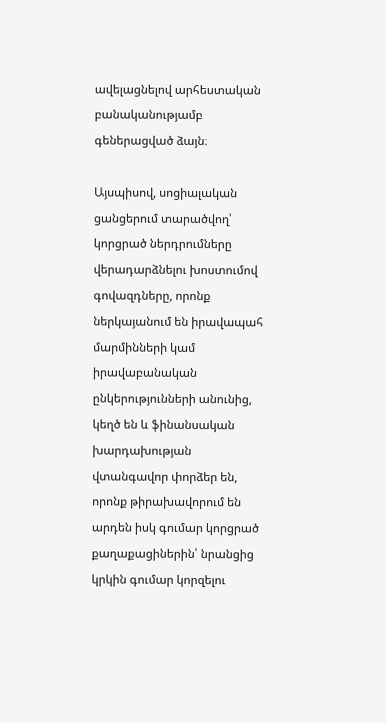ավելացնելով արհեստական բանականությամբ գեներացված ձայն։

Այսպիսով, սոցիալական ցանցերում տարածվող՝ կորցրած ներդրումները վերադարձնելու խոստումով գովազդները, որոնք ներկայանում են իրավապահ մարմինների կամ իրավաբանական ընկերությունների անունից, կեղծ են և ֆինանսական խարդախության վտանգավոր փորձեր են, որոնք թիրախավորում են արդեն իսկ գումար կորցրած քաղաքացիներին՝ նրանցից կրկին գումար կորզելու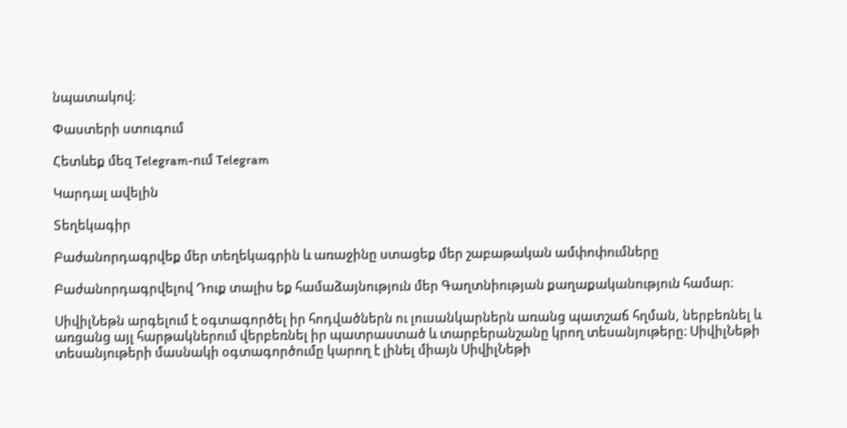նպատակով։

Փաստերի ստուգում

Հետևեք մեզ Telegram-ում Telegram

Կարդալ ավելին

Տեղեկագիր

Բաժանորդագրվեք մեր տեղեկագրին և առաջինը ստացեք մեր շաբաթական ամփոփումները

Բաժանորդագրվելով Դուք տալիս եք համաձայնություն մեր Գաղտնիության քաղաքականություն համար։

ՍիվիլՆեթն արգելում է օգտագործել իր հոդվածներն ու լուսանկարներն առանց պատշաճ հղման, ներբեռնել և առցանց այլ հարթակներում վերբեռնել իր պատրաստած և տարբերանշանը կրող տեսանյութերը։ ՍիվիլՆեթի տեսանյութերի մասնակի օգտագործումը կարող է լինել միայն ՍիվիլՆեթի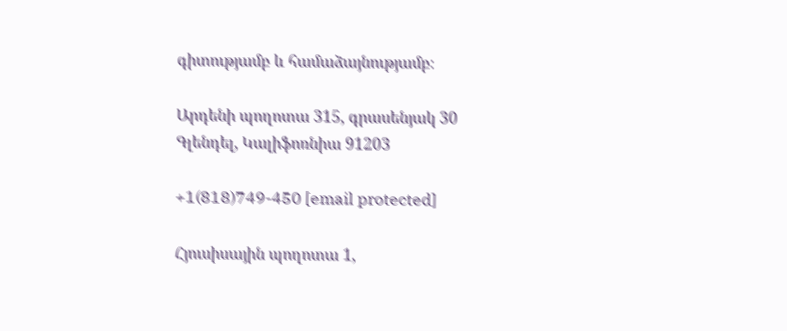գիտությամբ և համաձայնությամբ։

Արդենի պողոտա 315, գրասենյակ 30 Գլենդել, Կալիֆոռնիա 91203

+1(818)749-450 [email protected]

Հյուսիսային պողոտա 1,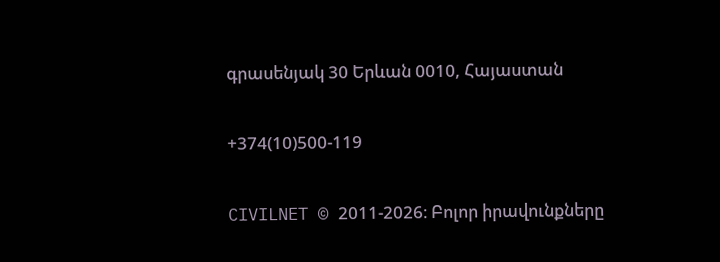գրասենյակ 30 Երևան 0010, Հայաստան

+374(10)500-119

CIVILNET © 2011-2026։ Բոլոր իրավունքները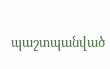պաշտպանված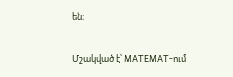են։

Մշակված է՝ MATEMAT-ում